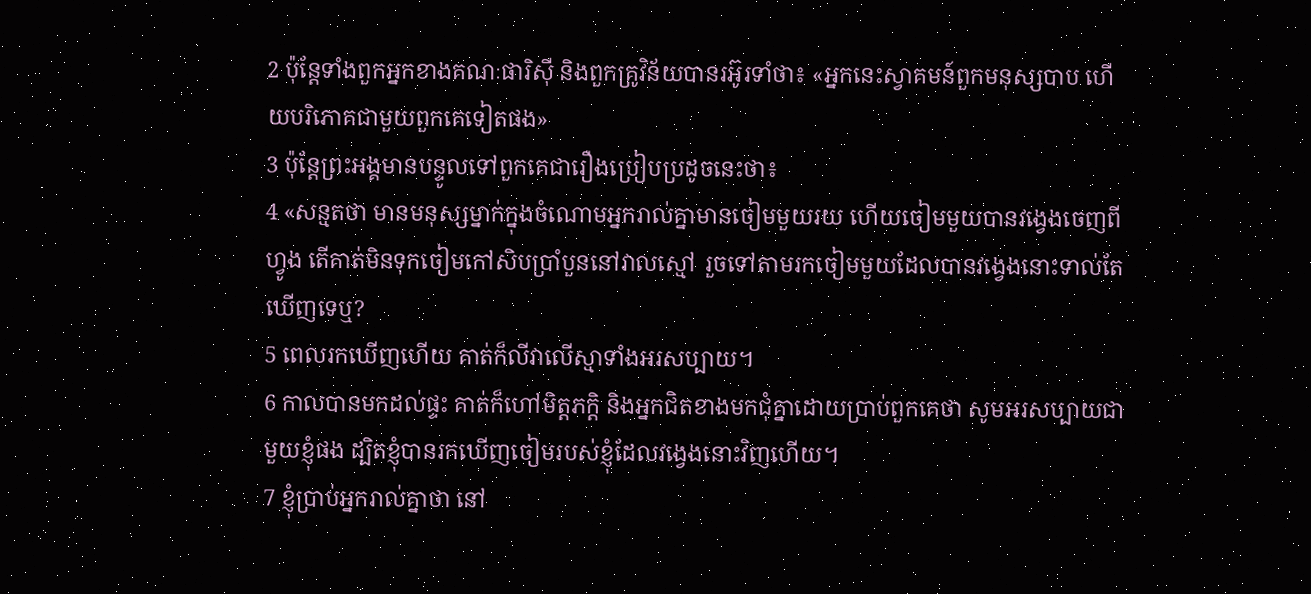2 ប៉ុន្ដែទាំងពួកអ្នកខាងគណៈផារិស៊ី និងពួកគ្រូវិន័យបានរអ៊ូរទាំថា៖ «អ្នកនេះស្វាគមន៍ពួកមនុស្សបាប ហើយបរិភោគជាមួយពួកគេទៀតផង»
3 ប៉ុន្ដែព្រះអង្គមានបន្ទូលទៅពួកគេជារឿងប្រៀបប្រដូចនេះថា៖
4 «សន្មតថា មានមនុស្សម្នាក់ក្នុងចំណោមអ្នករាល់គ្នាមានចៀមមួយរយ ហើយចៀមមួយបានវង្វេងចេញពីហ្វូង តើគាត់មិនទុកចៀមកៅសិបប្រាំបួននៅវាលស្មៅ រួចទៅតាមរកចៀមមួយដែលបានវង្វេងនោះទាល់តែឃើញទេឬ?
5 ពេលរកឃើញហើយ គាត់ក៏លីវាលើស្មាទាំងអរសប្បាយ។
6 កាលបានមកដល់ផ្ទះ គាត់ក៏ហៅមិត្តភក្តិ និងអ្នកជិតខាងមកជុំគ្នាដោយប្រាប់ពួកគេថា សូមអរសប្បាយជាមួយខ្ញុំផង ដ្បិតខ្ញុំបានរកឃើញចៀមរបស់ខ្ញុំដែលវង្វេងនោះវិញហើយ។
7 ខ្ញុំប្រាប់អ្នករាល់គ្នាថា នៅ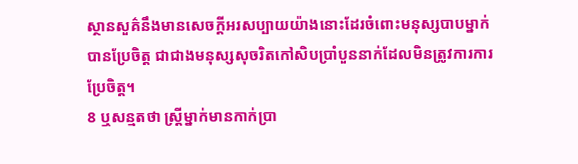ស្ថានសួគ៌នឹងមានសេចក្ដីអរសប្បាយយ៉ាងនោះដែរចំពោះមនុស្សបាបម្នាក់បានប្រែចិត្ដ ជាជាងមនុស្សសុចរិតកៅសិបប្រាំបួននាក់ដែលមិនត្រូវការការប្រែចិត្ដ។
8 ឬសន្មតថា ស្ដ្រីម្នាក់មានកាក់ប្រា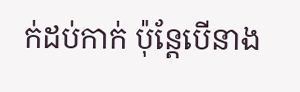ក់ដប់កាក់ ប៉ុន្ដែបើនាង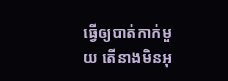ធ្វើឲ្យបាត់កាក់មួយ តើនាងមិនអុ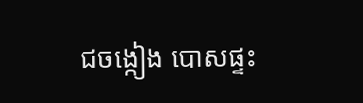ជចង្កៀង បោសផ្ទះ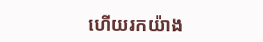ហើយរកយ៉ាង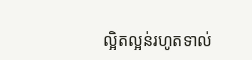ល្អិតល្អន់រហូតទាល់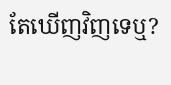តែឃើញវិញទេឬ?